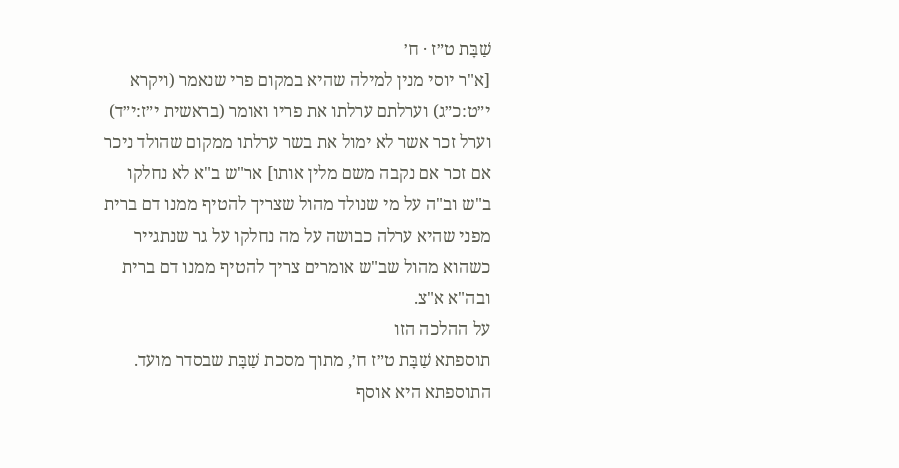שַׁבָּת ט״ז · ח׳
[א"ר יוסי מנין למילה שהיא במקום פרי שנאמר (ויקרא י״ט:כ״ג) וערלתם ערלתו את פריו ואומר (בראשית י״ז:י״ד) וערל זכר אשר לא ימול את בשר ערלתו ממקום שהולד ניכר אם זכר אם נקבה משם מלין אותו] אר"ש ב"א לא נחלקו ב"ש וב"ה על מי שנולד מהול שצריך להטיף ממנו דם ברית מפני שהיא ערלה כבושה על מה נחלקו על גר שנתגייר כשהוא מהול שב"ש אומרים צריך להטיף ממנו דם ברית ובה"א א"צ.
על ההלכה הזו
תוספתא שַׁבָּת ט״ז ח׳, מתוך מסכת שַׁבָּת שבסדר מועד. התוספתא היא אוסף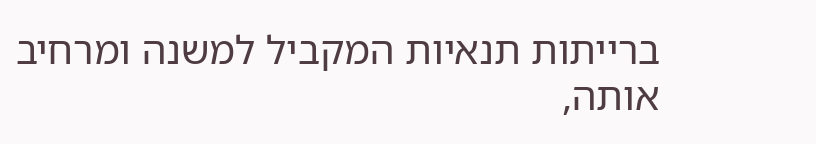ברייתות תנאיות המקביל למשנה ומרחיב אותה,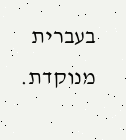בעברית מנוקדת.